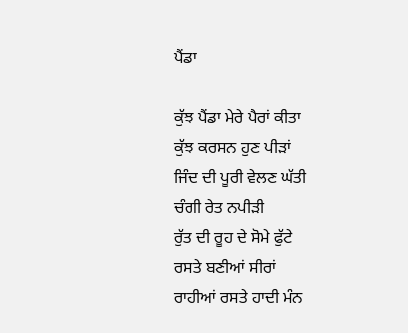ਪੈਂਡਾ

ਕੁੱਝ ਪੈਂਡਾ ਮੇਰੇ ਪੈਰਾਂ ਕੀਤਾ
ਕੁੱਝ ਕਰਸਨ ਹੁਣ ਪੀੜਾਂ
ਜਿੰਦ ਦੀ ਪੂਰੀ ਵੇਲਣ ਘੱਤੀ
ਚੰਗੀ ਰੇਤ ਨਪੀੜੀ
ਰੁੱਤ ਦੀ ਰੂਹ ਦੇ ਸੋਮੇ ਫੁੱਟੇ
ਰਸਤੇ ਬਣੀਆਂ ਸੀਰਾਂ
ਰਾਹੀਆਂ ਰਸਤੇ ਹਾਦੀ ਮੰਨ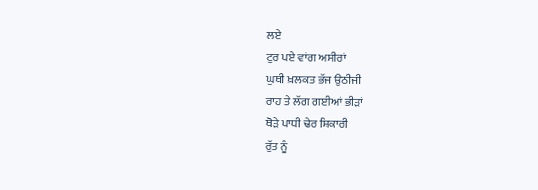ਲਏ
ਟੁਰ ਪਏ ਵਾਂਗ ਅਸੀਰਾਂ
ਘੁਥੀ ਖ਼ਲਕਤ ਭੱਜ ਉਠੀਜੀ
ਰਾਹ ਤੇ ਲੱਗ ਗਈਆਂ ਭੀੜਾਂ
ਥੋੜੇ ਪਾਧੀ ਢੇਰ ਸ਼ਿਕਾਰੀ
ਰੁੱਤ ਨੂੰ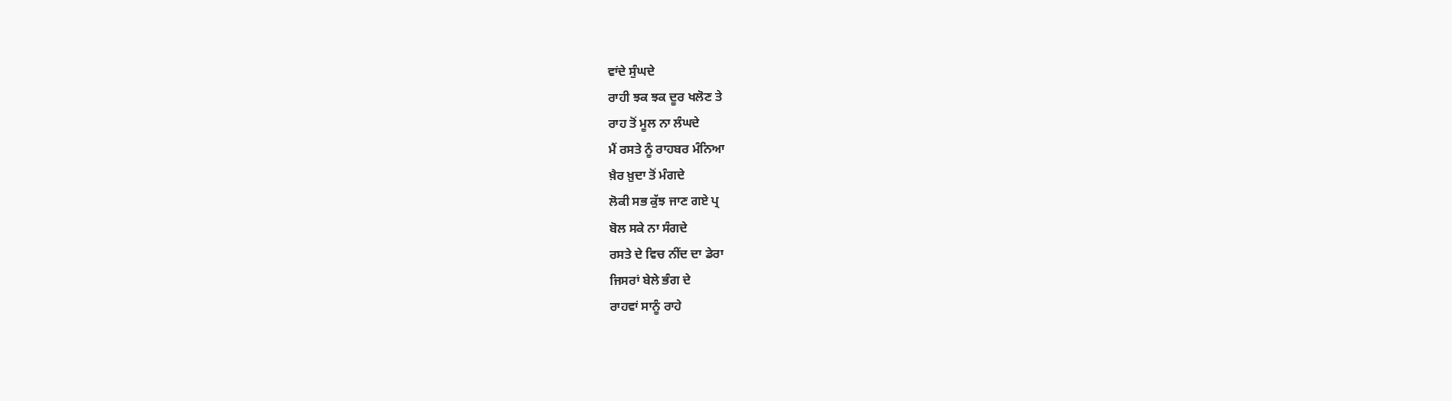ਵਾਂਦੇ ਸੁੰਘਦੇ
ਰਾਹੀ ਝਕ ਝਕ ਦੂਰ ਖਲੋਣ ਤੇ
ਰਾਹ ਤੋਂ ਮੂਲ ਨਾ ਲੰਘਦੇ
ਮੈਂ ਰਸਤੇ ਨੂੰ ਰਾਹਬਰ ਮੰਨਿਆ
ਖ਼ੈਰ ਖ਼ੁਦਾ ਤੋਂ ਮੰਗਦੇ
ਲੋਕੀ ਸਭ ਕੁੱਝ ਜਾਣ ਗਏ ਪ੍ਰ
ਬੋਲ ਸਕੇ ਨਾ ਸੰਗਦੇ
ਰਸਤੇ ਦੇ ਵਿਚ ਨੀਂਦ ਦਾ ਡੇਰਾ
ਜਿਸਰਾਂ ਬੇਲੇ ਭੰਗ ਦੇ
ਰਾਹਵਾਂ ਸਾਨੂੰ ਰਾਹੇ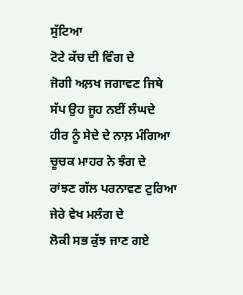ਸੁੱਟਿਆ
ਟੋਟੇ ਕੱਚ ਦੀ ਵਿੰਗ ਦੇ
ਜੋਗੀ ਅਲ਼ਖ ਜਗਾਵਣ ਜਿਥੇ
ਸੱਪ ਉਹ ਜੂਹ ਨਈਂ ਲੰਘਦੇ
ਹੀਰ ਨੂੰ ਸੇਦੇ ਦੇ ਨਾਲ਼ ਮੰਗਿਆ
ਚੂਚਕ ਮਾਹਰ ਨੇ ਝੰਗ ਦੇ
ਰਾਂਝਣ ਗੱਲ ਪਰਨਾਵਣ ਟੁਰਿਆ
ਜੇਰੇ ਵੇਖ ਮਲੰਗ ਦੇ
ਲੋਕੀ ਸਭ ਕੁੱਝ ਜਾਣ ਗਏ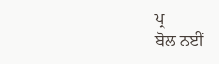ਪ੍ਰ
ਬੋਲ ਨਈਂ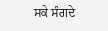ਸਕੇ ਸੰਗਦੇ